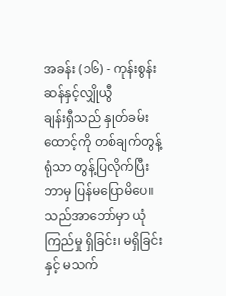အခန်း (၁၆) - ကုန်းစွန်းဆန်နှင့်လျှိုယွီ
ချန်းရှီသည် နှုတ်ခမ်းထောင့်ကို တစ်ချက်တွန့်ရုံသာ တွန့်ပြလိုက်ပြီး ဘာမှ ပြန်မပြောမိပေ။ သည်အာဘော်မှာ ယုံကြည်မှု ရှိခြင်း၊ မရှိခြင်းနှင့် မသက်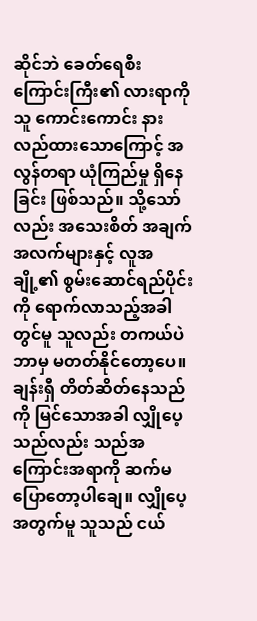ဆိုင်ဘဲ ခေတ်ရေစီးကြောင်းကြီး၏ လားရာကို သူ ကောင်းကောင်း နားလည်ထားသောကြောင့် အလွန်တရာ ယုံကြည်မှု ရှိနေခြင်း ဖြစ်သည်။ သို့သော်လည်း အသေးစိတ် အချက်အလက်များနှင့် လူအချို့၏ စွမ်းဆောင်ရည်ပိုင်းကို ရောက်လာသည့်အခါတွင်မူ သူလည်း တကယ်ပဲ ဘာမှ မတတ်နိုင်တော့ပေ။ ချန်းရှီ တိတ်ဆိတ်နေသည်ကို မြင်သောအခါ လျှိုပေ့သည်လည်း သည်အကြောင်းအရာကို ဆက်မပြောတော့ပါချေ။ လျှိုပေ့အတွက်မူ သူသည် ငယ်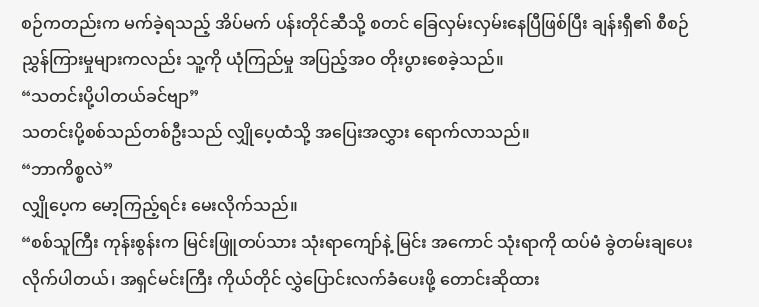စဉ်ကတည်းက မက်ခဲ့ရသည့် အိပ်မက် ပန်းတိုင်ဆီသို့ စတင် ခြေလှမ်းလှမ်းနေပြီဖြစ်ပြီး ချန်းရှီ၏ စီစဉ်ညွှန်ကြားမှုများကလည်း သူ့ကို ယုံကြည်မှု အပြည့်အဝ တိုးပွားစေခဲ့သည်။
“သတင်းပို့ပါတယ်ခင်ဗျာ”
သတင်းပို့စစ်သည်တစ်ဦးသည် လျှိုပေ့ထံသို့ အပြေးအလွှား ရောက်လာသည်။
“ဘာကိစ္စလဲ”
လျှိုပေ့က မော့ကြည့်ရင်း မေးလိုက်သည်။
“စစ်သူကြီး ကုန်းစွန်းက မြင်းဖြူတပ်သား သုံးရာကျော်နဲ့ မြင်း အကောင် သုံးရာကို ထပ်မံ ခွဲတမ်းချပေးလိုက်ပါတယ်၊ အရှင်မင်းကြီး ကိုယ်တိုင် လွှဲပြောင်းလက်ခံပေးဖို့ တောင်းဆိုထား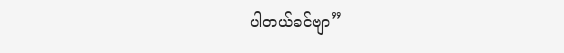ပါတယ်ခင်ဗျာ”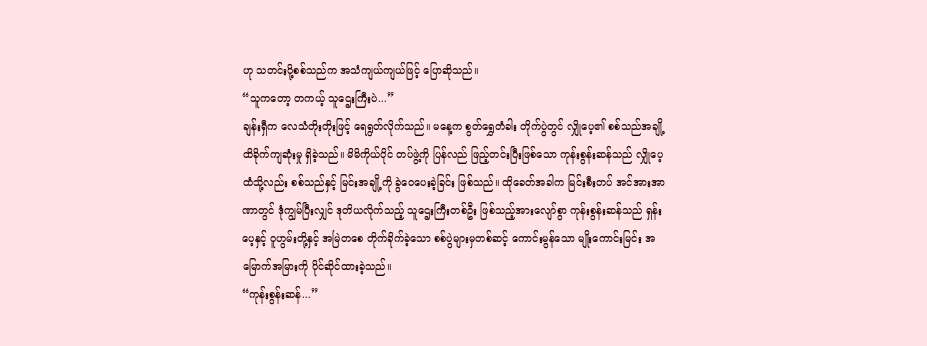ဟု သတင်းပို့စစ်သည်က အသံကျယ်ကျယ်ဖြင့် ပြောဆိုသည်။
“သူကတော့ တကယ့် သူဌေးကြီးပဲ...”
ချန်းရှီက လေသံတိုးတိုးဖြင့် ရေရွတ်လိုက်သည်။ မနေ့က စွတ်ရွှေတံခါး တိုက်ပွဲတွင် လျှိုပေ့၏ စစ်သည်အချို့ ထိခိုက်ကျဆုံးမှု ရှိခဲ့သည်။ မိမိကိုယ်ပိုင် တပ်ဖွဲ့ကို ပြန်လည် ဖြည့်တင်းပြီးဖြစ်သော ကုန်းစွန်းဆန်သည် လျှိုပေ့ထံသို့လည်း စစ်သည်နှင့် မြင်းအချို့ကို ခွဲဝေပေးခဲ့ခြင်း ဖြစ်သည်။ ထိုခေတ်အခါက မြင်းစီးတပ် အင်အားအာဏာတွင် ဒုံကျွမ်ပြီးလျှင် ဒုတိယလိုက်သည့် သူဌေးကြီးတစ်ဦး ဖြစ်သည့်အားလျော်စွာ ကုန်းစွန်းဆန်သည် ရှန်းပေ့နှင့် ဝူဟွမ်းတို့နှင့် အမြဲတစေ တိုက်ခိုက်ခဲ့သော စစ်ပွဲများမှတစ်ဆင့် ကောင်းမွန်သော မျိုးကောင်းမြင်း အမြောက်အမြားကို ပိုင်ဆိုင်ထားခဲ့သည်။
“ကုန်းစွန်းဆန်...”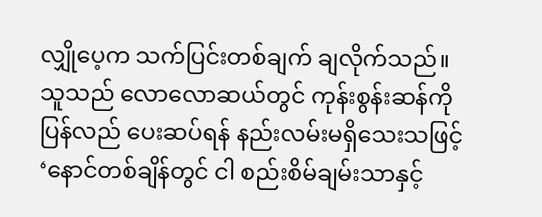လျှိုပေ့က သက်ပြင်းတစ်ချက် ချလိုက်သည်။ သူသည် လောလောဆယ်တွင် ကုန်းစွန်းဆန်ကို ပြန်လည် ပေးဆပ်ရန် နည်းလမ်းမရှိသေးသဖြင့် ‘နောင်တစ်ချိန်တွင် ငါ စည်းစိမ်ချမ်းသာနှင့်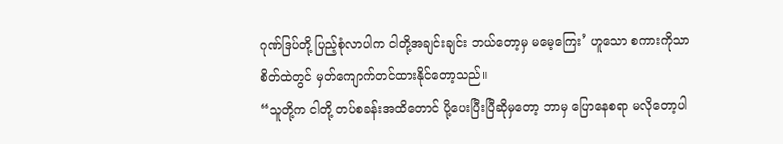ဂုဏ်ဒြပ်တို့ ပြည့်စုံလာပါက ငါတို့အချင်းချင်း ဘယ်တော့မှ မမေ့ကြေး’ ဟူသော စကားကိုသာ စိတ်ထဲတွင် မှတ်ကျောက်တင်ထားနိုင်တော့သည်။
“သူတို့က ငါတို့ တပ်စခန်းအထိတောင် ပို့ပေးပြီးပြီဆိုမှတော့ ဘာမှ ပြောနေစရာ မလိုတော့ပါ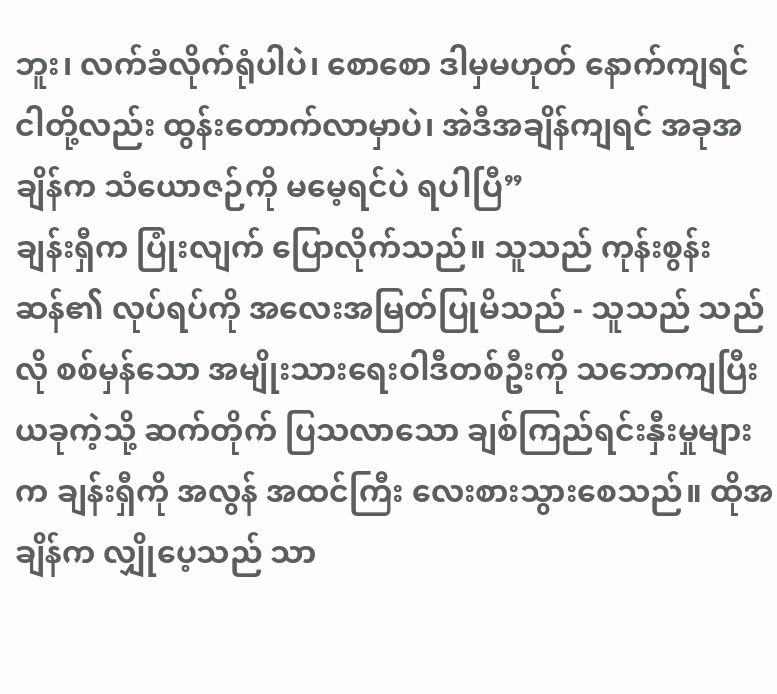ဘူး၊ လက်ခံလိုက်ရုံပါပဲ၊ စောစော ဒါမှမဟုတ် နောက်ကျရင် ငါတို့လည်း ထွန်းတောက်လာမှာပဲ၊ အဲဒီအချိန်ကျရင် အခုအချိန်က သံယောဇဉ်ကို မမေ့ရင်ပဲ ရပါပြီ”
ချန်းရှီက ပြုံးလျက် ပြောလိုက်သည်။ သူသည် ကုန်းစွန်းဆန်၏ လုပ်ရပ်ကို အလေးအမြတ်ပြုမိသည် - သူသည် သည်လို စစ်မှန်သော အမျိုးသားရေးဝါဒီတစ်ဦးကို သဘောကျပြီး ယခုကဲ့သို့ ဆက်တိုက် ပြသလာသော ချစ်ကြည်ရင်းနှီးမှုများက ချန်းရှီကို အလွန် အထင်ကြီး လေးစားသွားစေသည်။ ထိုအချိန်က လျှိုပေ့သည် သာ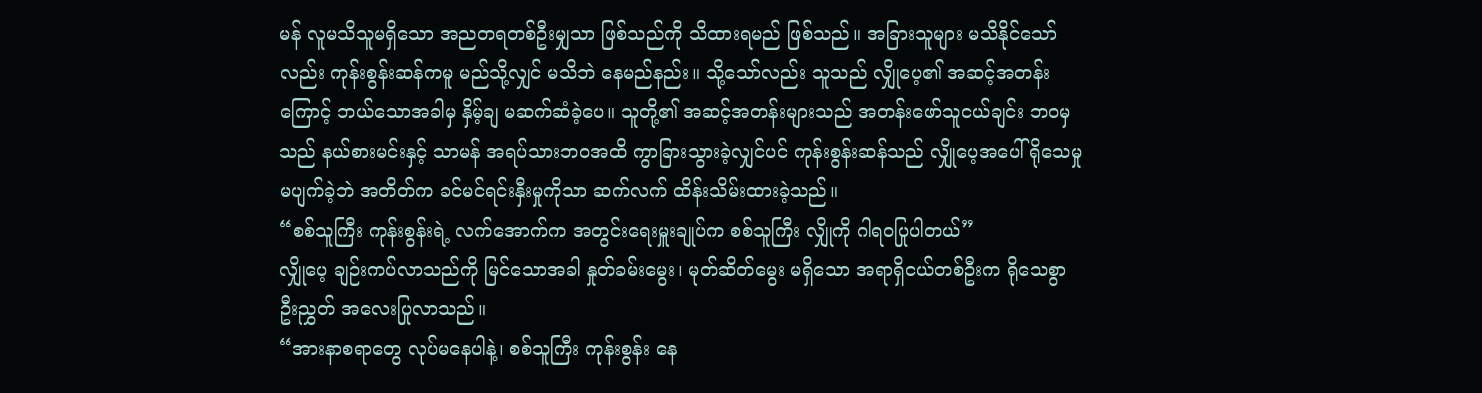မန် လူမသိသူမရှိသော အညတရတစ်ဦးမျှသာ ဖြစ်သည်ကို သိထားရမည် ဖြစ်သည်။ အခြားသူများ မသိနိုင်သော်လည်း ကုန်းစွန်းဆန်ကမူ မည်သို့လျှင် မသိဘဲ နေမည်နည်း။ သို့သော်လည်း သူသည် လျှိုပေ့၏ အဆင့်အတန်းကြောင့် ဘယ်သောအခါမှ နှိမ့်ချ မဆက်ဆံခဲ့ပေ။ သူတို့၏ အဆင့်အတန်းများသည် အတန်းဖော်သူငယ်ချင်း ဘဝမှသည် နယ်စားမင်းနှင့် သာမန် အရပ်သားဘဝအထိ ကွာခြားသွားခဲ့လျှင်ပင် ကုန်းစွန်းဆန်သည် လျှိုပေ့အပေါ် ရိုသေမှု မပျက်ခဲ့ဘဲ အတိတ်က ခင်မင်ရင်းနှီးမှုကိုသာ ဆက်လက် ထိန်းသိမ်းထားခဲ့သည်။
“စစ်သူကြီး ကုန်းစွန်းရဲ့ လက်အောက်က အတွင်းရေးမှူးချုပ်က စစ်သူကြီး လျှိုကို ဂါရဝပြုပါတယ်”
လျှိုပေ့ ချဉ်းကပ်လာသည်ကို မြင်သောအခါ နှုတ်ခမ်းမွေး၊ မုတ်ဆိတ်မွေး မရှိသော အရာရှိငယ်တစ်ဦးက ရိုသေစွာ ဦးညွှတ် အလေးပြုလာသည်။
“အားနာစရာတွေ လုပ်မနေပါနဲ့၊ စစ်သူကြီး ကုန်းစွန်း နေ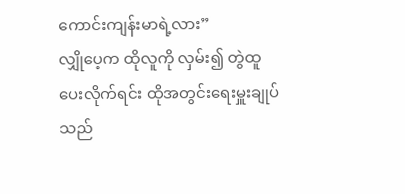ကောင်းကျန်းမာရဲ့လား”
လျှိုပေ့က ထိုလူကို လှမ်း၍ တွဲထူပေးလိုက်ရင်း ထိုအတွင်းရေးမှူးချုပ်သည်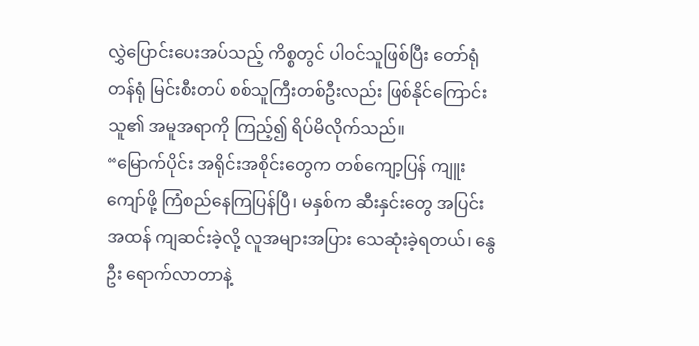လွှဲပြောင်းပေးအပ်သည့် ကိစ္စတွင် ပါဝင်သူဖြစ်ပြီး တော်ရုံတန်ရုံ မြင်းစီးတပ် စစ်သူကြီးတစ်ဦးလည်း ဖြစ်နိုင်ကြောင်း သူ၏ အမူအရာကို ကြည့်၍ ရိပ်မိလိုက်သည်။
“မြောက်ပိုင်း အရိုင်းအစိုင်းတွေက တစ်ကျော့ပြန် ကျူးကျော်ဖို့ ကြံစည်နေကြပြန်ပြီ၊ မနှစ်က ဆီးနှင်းတွေ အပြင်းအထန် ကျဆင်းခဲ့လို့ လူအများအပြား သေဆုံးခဲ့ရတယ်၊ နွေဦး ရောက်လာတာနဲ့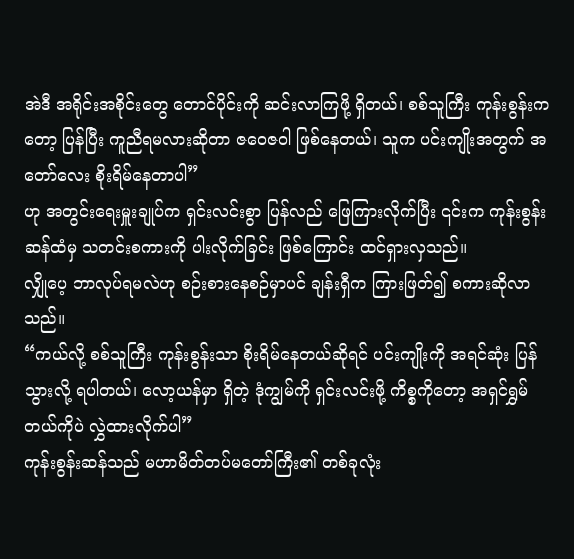အဲဒီ အရိုင်းအစိုင်းတွေ တောင်ပိုင်းကို ဆင်းလာကြဖို့ ရှိတယ်၊ စစ်သူကြီး ကုန်းစွန်းကတော့ ပြန်ပြီး ကူညီရမလားဆိုတာ ဇဝေဇဝါ ဖြစ်နေတယ်၊ သူက ပင်းကျိုးအတွက် အတော်လေး စိုးရိမ်နေတာပါ”
ဟု အတွင်းရေးမှူးချုပ်က ရှင်းလင်းစွာ ပြန်လည် ဖြေကြားလိုက်ပြီး ၎င်းက ကုန်းစွန်းဆန်ထံမှ သတင်းစကားကို ပါးလိုက်ခြင်း ဖြစ်ကြောင်း ထင်ရှားလှသည်။
လျှိုပေ့ ဘာလုပ်ရမလဲဟု စဉ်းစားနေစဉ်မှာပင် ချန်းရှီက ကြားဖြတ်၍ စကားဆိုလာသည်။
“ကယ်လို့ စစ်သူကြီး ကုန်းစွန်းသာ စိုးရိမ်နေတယ်ဆိုရင် ပင်းကျိုးကို အရင်ဆုံး ပြန်သွားလို့ ရပါတယ်၊ လော့ယန်မှာ ရှိတဲ့ ဒုံကျွမ်ကို ရှင်းလင်းဖို့ ကိစ္စကိုတော့ အရှင်ရွှမ်တယ်ကိုပဲ လွှဲထားလိုက်ပါ”
ကုန်းစွန်းဆန်သည် မဟာမိတ်တပ်မတော်ကြီး၏ တစ်ခုလုံး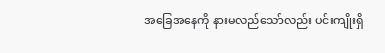အခြေအနေကို နားမလည်သော်လည်း ပင်းကျိုးရှိ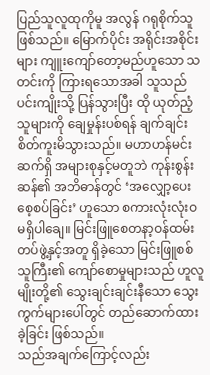ပြည်သူလူထုကိုမူ အလွန် ဂရုစိုက်သူ ဖြစ်သည်။ မြောက်ပိုင်း အရိုင်းအစိုင်းများ ကျူးကျော်တော့မည်ဟူသော သတင်းကို ကြားရသောအခါ သူသည် ပင်းကျိုးသို့ ပြန်သွားပြီး ထို ယုတ်ညံ့သူများကို ချေမှုန်းပစ်ရန် ချက်ချင်း စိတ်ကူးမိသွားသည်။ မဟာဟန်မင်းဆက်ရှိ အများစုနှင့်မတူဘဲ ကုန်းစွန်းဆန်၏ အဘိဓာန်တွင် ‘အလျှော့ပေး စေ့စပ်ခြင်း’ ဟူသော စကားလုံးလုံးဝ မရှိပါချေ။ မြင်းဖြူစေတနာ့ဝန်ထမ်း တပ်ဖွဲ့နှင့်အတူ ရှိခဲ့သော မြင်းဖြူစစ်သူကြီး၏ ကျော်စောမှုများသည် ဟူလူမျိုးတို့၏ သွေးချင်းချင်းနီသော သွေးကွက်များပေါ်တွင် တည်ဆောက်ထားခဲ့ခြင်း ဖြစ်သည်။
သည်အချက်ကြောင့်လည်း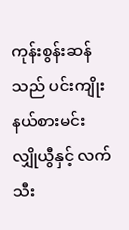ကုန်းစွန်းဆန်သည် ပင်းကျိုး နယ်စားမင်း လျှိုယွီနှင့် လက်သီး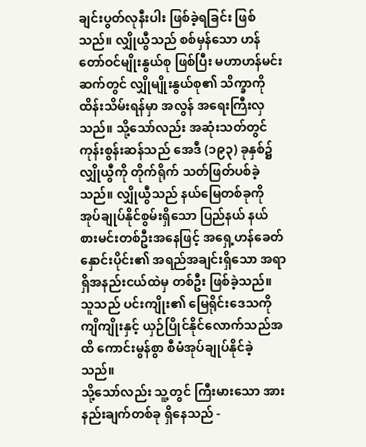ချင်းပွတ်လုနီးပါး ဖြစ်ခဲ့ရခြင်း ဖြစ်သည်။ လျှိုယွီသည် စစ်မှန်သော ဟန်တော်ဝင်မျိုးနွယ်စု ဖြစ်ပြီး မဟာဟန်မင်းဆက်တွင် လျှိုမျိုးနွယ်စု၏ သိက္ခာကို ထိန်းသိမ်းရန်မှာ အလွန် အရေးကြီးလှသည်။ သို့သော်လည်း အဆုံးသတ်တွင် ကုန်းစွန်းဆန်သည် အေဒီ (၁၉၃) ခုနှစ်၌ လျှိုယွီကို တိုက်ရိုက် သတ်ဖြတ်ပစ်ခဲ့သည်။ လျှိုယွီသည် နယ်မြေတစ်ခုကို အုပ်ချုပ်နိုင်စွမ်းရှိသော ပြည်နယ် နယ်စားမင်းတစ်ဦးအနေဖြင့် အရှေ့ဟန်ခေတ်နှောင်းပိုင်း၏ အရည်အချင်းရှိသော အရာရှိအနည်းငယ်ထဲမှ တစ်ဦး ဖြစ်ခဲ့သည်။ သူသည် ပင်းကျိုး၏ မြေရိုင်းဒေသကို ကျိကျိုးနှင့် ယှဉ်ပြိုင်နိုင်လောက်သည်အထိ ကောင်းမွန်စွာ စီမံအုပ်ချုပ်နိုင်ခဲ့သည်။
သို့သော်လည်း သူ့တွင် ကြီးမားသော အားနည်းချက်တစ်ခု ရှိနေသည် -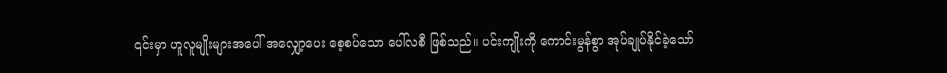၎င်းမှာ ဟူလူမျိုးများအပေါ် အလျှော့ပေး စေ့စပ်သော ပေါ်လစီ ဖြစ်သည်။ ပင်းကျိုးကို ကောင်းမွန်စွာ အုပ်ချုပ်နိုင်ခဲ့သော်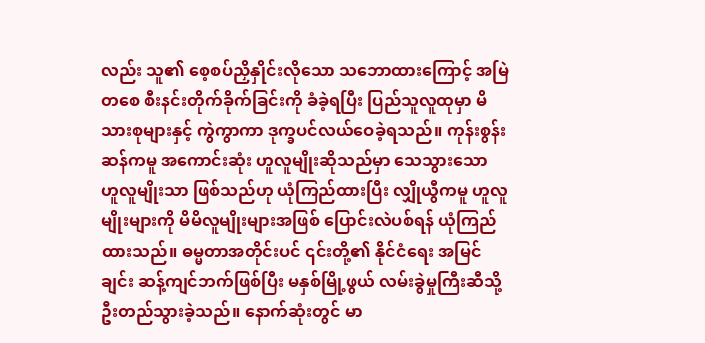လည်း သူ၏ စေ့စပ်ညှိနှိုင်းလိုသော သဘောထားကြောင့် အမြဲတစေ စီးနင်းတိုက်ခိုက်ခြင်းကို ခံခဲ့ရပြီး ပြည်သူလူထုမှာ မိသားစုများနှင့် ကွဲကွာကာ ဒုက္ခပင်လယ်ဝေခဲ့ရသည်။ ကုန်းစွန်းဆန်ကမူ အကောင်းဆုံး ဟူလူမျိုးဆိုသည်မှာ သေသွားသော ဟူလူမျိုးသာ ဖြစ်သည်ဟု ယုံကြည်ထားပြီး လျှိုယွီကမူ ဟူလူမျိုးများကို မိမိလူမျိုးများအဖြစ် ပြောင်းလဲပစ်ရန် ယုံကြည်ထားသည်။ ဓမ္မတာအတိုင်းပင် ၎င်းတို့၏ နိုင်ငံရေး အမြင်ချင်း ဆန့်ကျင်ဘက်ဖြစ်ပြီး မနှစ်မြို့ဖွယ် လမ်းခွဲမှုကြီးဆီသို့ ဦးတည်သွားခဲ့သည်။ နောက်ဆုံးတွင် မာ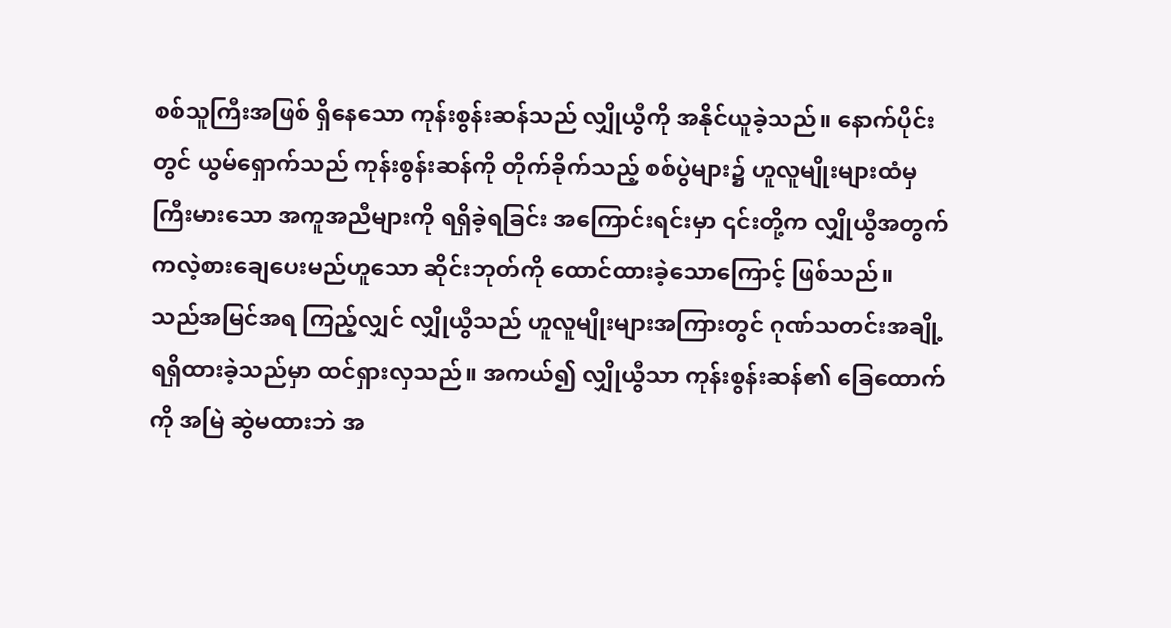စစ်သူကြီးအဖြစ် ရှိနေသော ကုန်းစွန်းဆန်သည် လျှိုယွီကို အနိုင်ယူခဲ့သည်။ နောက်ပိုင်းတွင် ယွမ်ရှောက်သည် ကုန်းစွန်းဆန်ကို တိုက်ခိုက်သည့် စစ်ပွဲများ၌ ဟူလူမျိုးများထံမှ ကြီးမားသော အကူအညီများကို ရရှိခဲ့ရခြင်း အကြောင်းရင်းမှာ ၎င်းတို့က လျှိုယွီအတွက် ကလဲ့စားချေပေးမည်ဟူသော ဆိုင်းဘုတ်ကို ထောင်ထားခဲ့သောကြောင့် ဖြစ်သည်။
သည်အမြင်အရ ကြည့်လျှင် လျှိုယွီသည် ဟူလူမျိုးများအကြားတွင် ဂုဏ်သတင်းအချို့ ရရှိထားခဲ့သည်မှာ ထင်ရှားလှသည်။ အကယ်၍ လျှိုယွီသာ ကုန်းစွန်းဆန်၏ ခြေထောက်ကို အမြဲ ဆွဲမထားဘဲ အ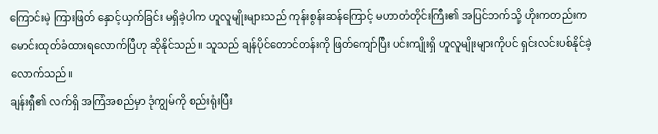ကြောင်းမဲ့ ကြားဖြတ် နှောင့်ယှက်ခြင်း မရှိခဲ့ပါက ဟူလူမျိုးများသည် ကုန်းစွန်းဆန်ကြောင့် မဟာတံတိုင်းကြီး၏ အပြင်ဘက်သို့ ဟိုးကတည်းက မောင်းထုတ်ခံထားရလောက်ပြီဟု ဆိုနိုင်သည်။ သူသည် ချန်ပိုင်တောင်တန်းကို ဖြတ်ကျော်ပြီး ပင်းကျိုးရှိ ဟူလူမျိုးများကိုပင် ရှင်းလင်းပစ်နိုင်ခဲ့လောက်သည်။
ချန်းရှီ၏ လက်ရှိ အကြံအစည်မှာ ဒုံကျွမ်ကို စည်းရုံးပြီး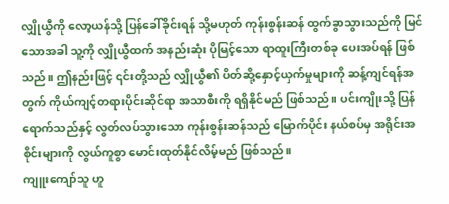လျှိုယွီကို လော့ယန်သို့ ပြန်ခေါ်ခိုင်းရန် သို့မဟုတ် ကုန်းစွန်းဆန် ထွက်ခွာသွားသည်ကို မြင်သောအခါ သူ့ကို လျှိုယွီထက် အနည်းဆုံး ပိုမြင့်သော ရာထူးကြီးတစ်ခု ပေးအပ်ရန် ဖြစ်သည်။ ဤနည်းဖြင့် ၎င်းတို့သည် လျှိုယွီ၏ ပိတ်ဆို့နှောင့်ယှက်မှုများကို ဆန့်ကျင်ရန်အတွက် ကိုယ်ကျင့်တရားပိုင်းဆိုင်ရာ အသာစီးကို ရရှိနိုင်မည် ဖြစ်သည်။ ပင်းကျိုးသို့ ပြန်ရောက်သည်နှင့် လွတ်လပ်သွားသော ကုန်းစွန်းဆန်သည် မြောက်ပိုင်း နယ်စပ်မှ အရိုင်းအစိုင်းများကို လွယ်ကူစွာ မောင်းထုတ်နိုင်လိမ့်မည် ဖြစ်သည်။
ကျူးကျော်သူ ဟူ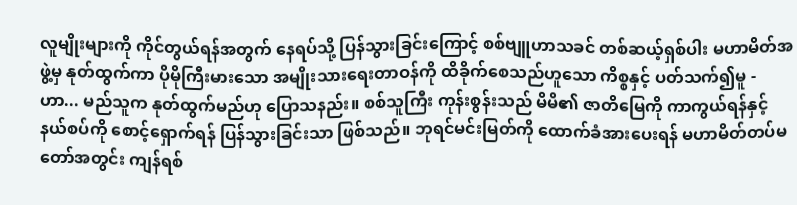လူမျိုးများကို ကိုင်တွယ်ရန်အတွက် နေရပ်သို့ ပြန်သွားခြင်းကြောင့် စစ်ဗျူဟာသခင် တစ်ဆယ့်ရှစ်ပါး မဟာမိတ်အဖွဲ့မှ နုတ်ထွက်ကာ ပိုမိုကြီးမားသော အမျိုးသားရေးတာဝန်ကို ထိခိုက်စေသည်ဟူသော ကိစ္စနှင့် ပတ်သက်၍မူ - ဟာ... မည်သူက နုတ်ထွက်မည်ဟု ပြောသနည်း။ စစ်သူကြီး ကုန်းစွန်းသည် မိမိ၏ ဇာတိမြေကို ကာကွယ်ရန်နှင့် နယ်စပ်ကို စောင့်ရှောက်ရန် ပြန်သွားခြင်းသာ ဖြစ်သည်။ ဘုရင်မင်းမြတ်ကို ထောက်ခံအားပေးရန် မဟာမိတ်တပ်မတော်အတွင်း ကျန်ရစ်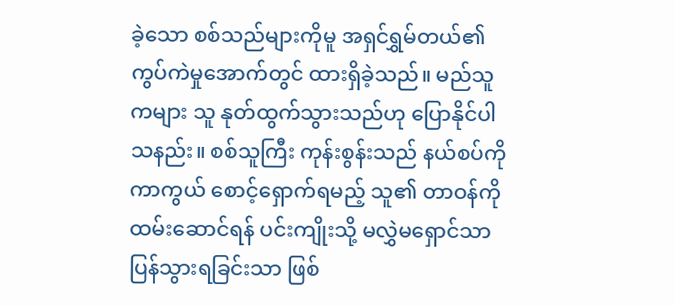ခဲ့သော စစ်သည်များကိုမူ အရှင်ရွှမ်တယ်၏ ကွပ်ကဲမှုအောက်တွင် ထားရှိခဲ့သည်။ မည်သူကများ သူ နုတ်ထွက်သွားသည်ဟု ပြောနိုင်ပါသနည်း။ စစ်သူကြီး ကုန်းစွန်းသည် နယ်စပ်ကို ကာကွယ် စောင့်ရှောက်ရမည့် သူ၏ တာဝန်ကို ထမ်းဆောင်ရန် ပင်းကျိုးသို့ မလွှဲမရှောင်သာ ပြန်သွားရခြင်းသာ ဖြစ်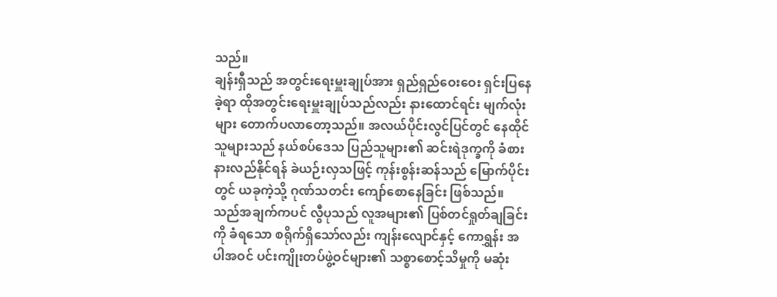သည်။
ချန်းရှီသည် အတွင်းရေးမှူးချုပ်အား ရှည်ရှည်ဝေးဝေး ရှင်းပြနေခဲ့ရာ ထိုအတွင်းရေးမှူးချုပ်သည်လည်း နားထောင်ရင်း မျက်လုံးများ တောက်ပလာတော့သည်။ အလယ်ပိုင်းလွင်ပြင်တွင် နေထိုင်သူများသည် နယ်စပ်ဒေသ ပြည်သူများ၏ ဆင်းရဲဒုက္ခကို ခံစားနားလည်နိုင်ရန် ခဲယဉ်းလှသဖြင့် ကုန်းစွန်းဆန်သည် မြောက်ပိုင်းတွင် ယခုကဲ့သို့ ဂုဏ်သတင်း ကျော်စောနေခြင်း ဖြစ်သည်။ သည်အချက်ကပင် လွီပုသည် လူအများ၏ ပြစ်တင်ရှုတ်ချခြင်းကို ခံရသော စရိုက်ရှိသော်လည်း ကျန်းလျောင်နှင့် ကောရွှန်း အပါအဝင် ပင်းကျိုးတပ်ဖွဲ့ဝင်များ၏ သစ္စာစောင့်သိမှုကို မဆုံး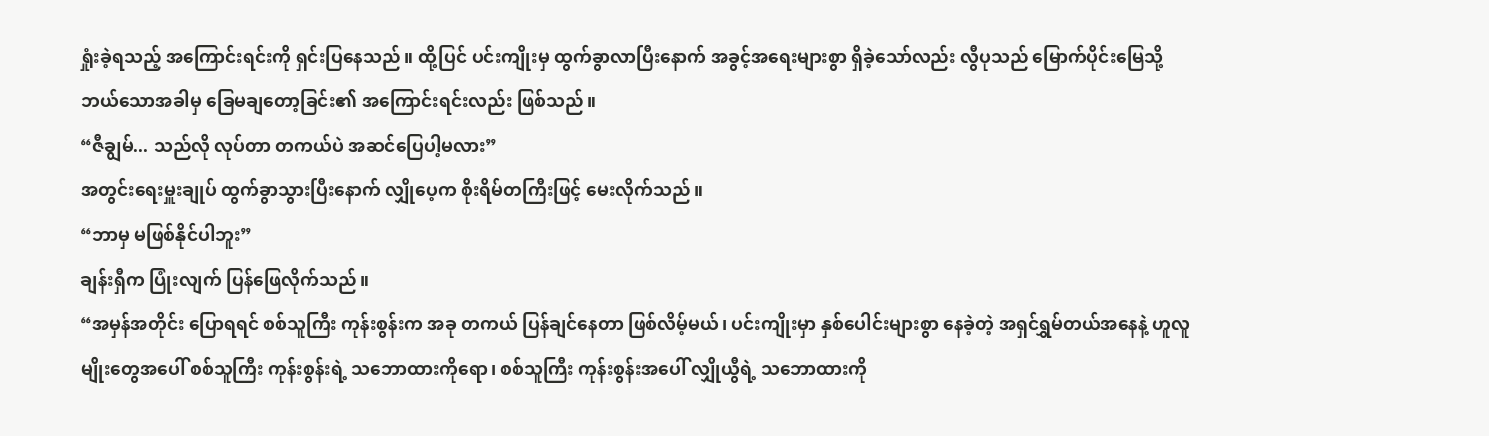ရှုံးခဲ့ရသည့် အကြောင်းရင်းကို ရှင်းပြနေသည်။ ထို့ပြင် ပင်းကျိုးမှ ထွက်ခွာလာပြီးနောက် အခွင့်အရေးများစွာ ရှိခဲ့သော်လည်း လွီပုသည် မြောက်ပိုင်းမြေသို့ ဘယ်သောအခါမှ ခြေမချတော့ခြင်း၏ အကြောင်းရင်းလည်း ဖြစ်သည်။
“ဇီချွမ်... သည်လို လုပ်တာ တကယ်ပဲ အဆင်ပြေပါ့မလား”
အတွင်းရေးမှူးချုပ် ထွက်ခွာသွားပြီးနောက် လျှိုပေ့က စိုးရိမ်တကြီးဖြင့် မေးလိုက်သည်။
“ဘာမှ မဖြစ်နိုင်ပါဘူး”
ချန်းရှီက ပြုံးလျက် ပြန်ဖြေလိုက်သည်။
“အမှန်အတိုင်း ပြောရရင် စစ်သူကြီး ကုန်းစွန်းက အခု တကယ် ပြန်ချင်နေတာ ဖြစ်လိမ့်မယ်၊ ပင်းကျိုးမှာ နှစ်ပေါင်းများစွာ နေခဲ့တဲ့ အရှင်ရွှမ်တယ်အနေနဲ့ ဟူလူမျိုးတွေအပေါ် စစ်သူကြီး ကုန်းစွန်းရဲ့ သဘောထားကိုရော၊ စစ်သူကြီး ကုန်းစွန်းအပေါ် လျှိုယွီရဲ့ သဘောထားကို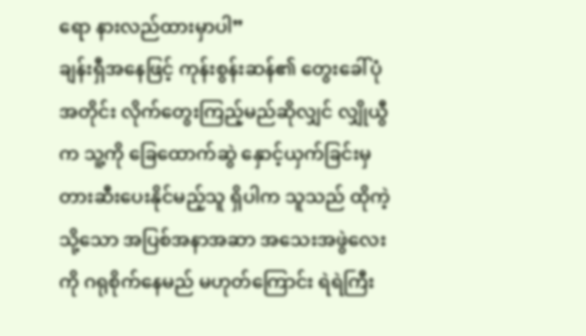ရော နားလည်ထားမှာပါ”
ချန်းရှီအနေဖြင့် ကုန်းစွန်းဆန်၏ တွေးခေါ်ပုံအတိုင်း လိုက်တွေးကြည့်မည်ဆိုလျှင် လျှိုယွီက သူ့ကို ခြေထောက်ဆွဲ နှောင့်ယှက်ခြင်းမှ တားဆီးပေးနိုင်မည့်သူ ရှိပါက သူသည် ထိုကဲ့သို့သော အပြစ်အနာအဆာ အသေးအဖွဲလေးကို ဂရုစိုက်နေမည် မဟုတ်ကြောင်း ရဲရဲကြီး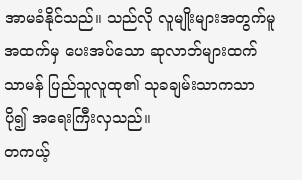အာမခံနိုင်သည်။ သည်လို လူမျိုးများအတွက်မူ အထက်မှ ပေးအပ်သော ဆုလာဘ်များထက် သာမန် ပြည်သူလူထု၏ သုခချမ်းသာကသာ ပို၍ အရေးကြီးလှသည်။
တကယ့်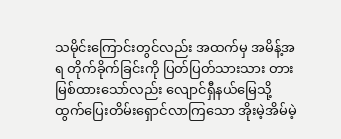သမိုင်းကြောင်းတွင်လည်း အထက်မှ အမိန့်အရ တိုက်ခိုက်ခြင်းကို ပြတ်ပြတ်သားသား တားမြစ်ထားသော်လည်း လျောင်ရှီနယ်မြေသို့ ထွက်ပြေးတိမ်းရှောင်လာကြသော အိုးမဲ့အိမ်မဲ့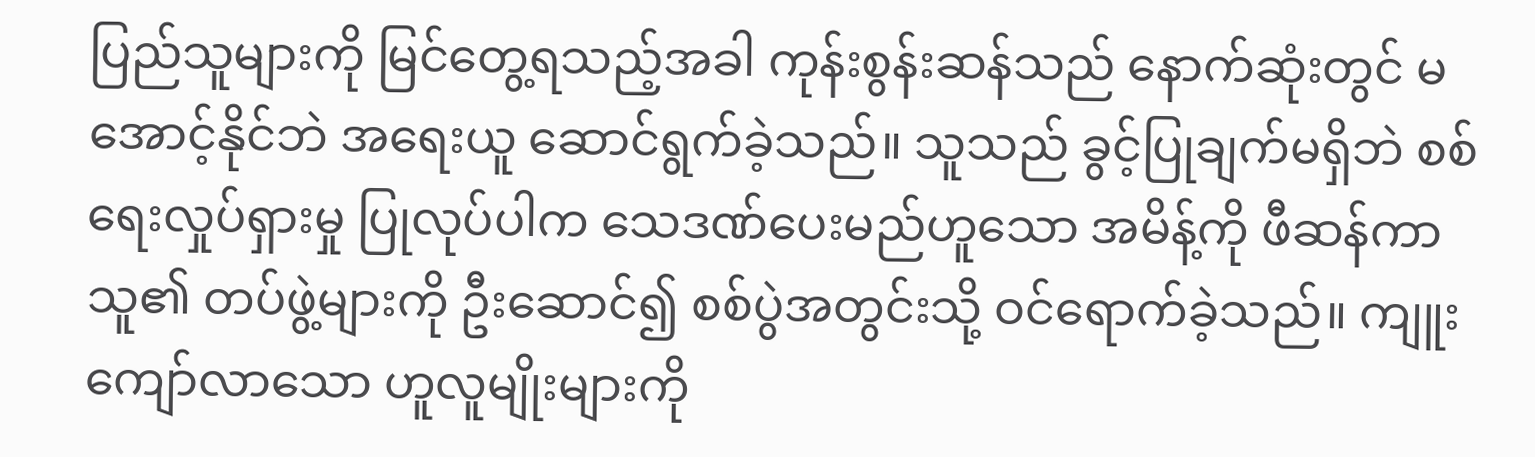ပြည်သူများကို မြင်တွေ့ရသည့်အခါ ကုန်းစွန်းဆန်သည် နောက်ဆုံးတွင် မအောင့်နိုင်ဘဲ အရေးယူ ဆောင်ရွက်ခဲ့သည်။ သူသည် ခွင့်ပြုချက်မရှိဘဲ စစ်ရေးလှုပ်ရှားမှု ပြုလုပ်ပါက သေဒဏ်ပေးမည်ဟူသော အမိန့်ကို ဖီဆန်ကာ သူ၏ တပ်ဖွဲ့များကို ဦးဆောင်၍ စစ်ပွဲအတွင်းသို့ ဝင်ရောက်ခဲ့သည်။ ကျူးကျော်လာသော ဟူလူမျိုးများကို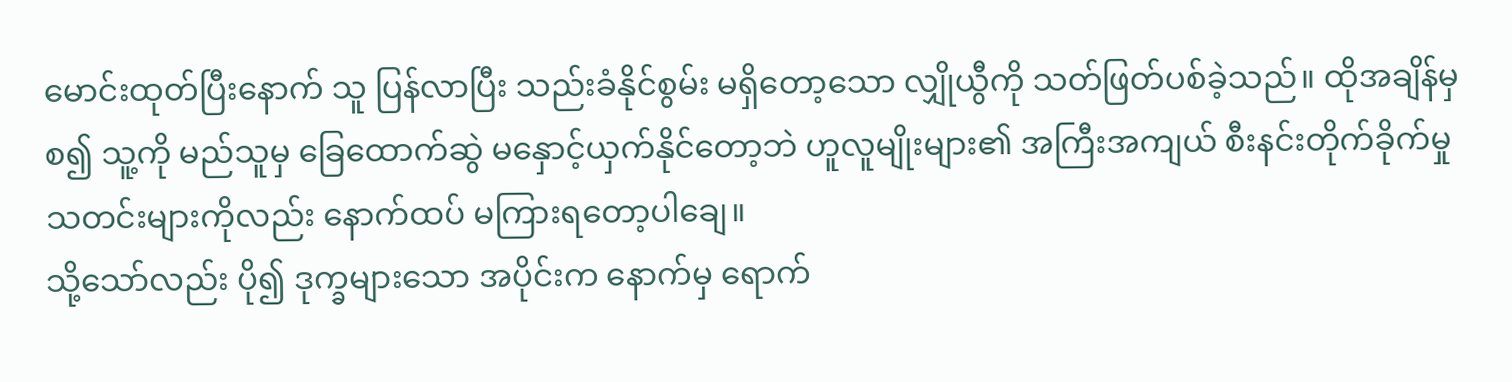မောင်းထုတ်ပြီးနောက် သူ ပြန်လာပြီး သည်းခံနိုင်စွမ်း မရှိတော့သော လျှိုယွီကို သတ်ဖြတ်ပစ်ခဲ့သည်။ ထိုအချိန်မှစ၍ သူ့ကို မည်သူမှ ခြေထောက်ဆွဲ မနှောင့်ယှက်နိုင်တော့ဘဲ ဟူလူမျိုးများ၏ အကြီးအကျယ် စီးနင်းတိုက်ခိုက်မှု သတင်းများကိုလည်း နောက်ထပ် မကြားရတော့ပါချေ။
သို့သော်လည်း ပို၍ ဒုက္ခများသော အပိုင်းက နောက်မှ ရောက်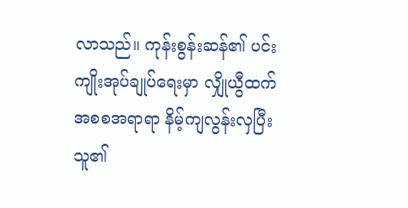လာသည်။ ကုန်းစွန်းဆန်၏ ပင်းကျိုးအုပ်ချုပ်ရေးမှာ လျှိုယွီထက် အစစအရာရာ နိမ့်ကျလွန်းလှပြီး သူ၏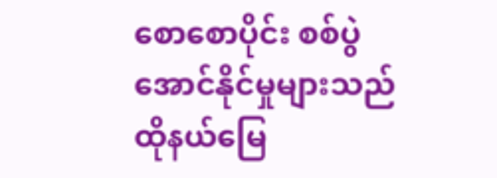စောစောပိုင်း စစ်ပွဲအောင်နိုင်မှုများသည် ထိုနယ်မြေ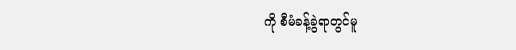ကို စီမံခန့်ခွဲရာတွင်မူ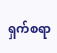ရှက်စရာ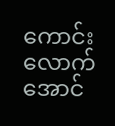ကောင်းလောက်အောင်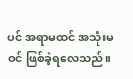ပင် အရာမထင် အသုံးမဝင် ဖြစ်ခဲ့ရလေသည်။